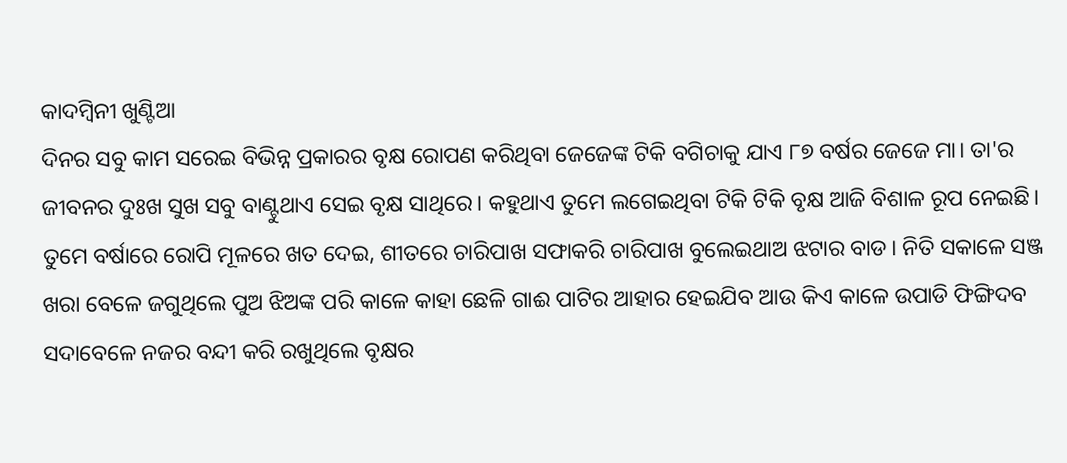କାଦମ୍ବିନୀ ଖୁଣ୍ଟିଆ
ଦିନର ସବୁ କାମ ସରେଇ ବିଭିନ୍ନ ପ୍ରକାରର ବୃକ୍ଷ ରୋପଣ କରିଥିବା ଜେଜେଙ୍କ ଟିକି ବଗିଚାକୁ ଯାଏ ୮୭ ବର୍ଷର ଜେଜେ ମା। ତା'ର ଜୀବନର ଦୁଃଖ ସୁଖ ସବୁ ବାଣ୍ଟୁଥାଏ ସେଇ ବୃକ୍ଷ ସାଥିରେ। କହୁଥାଏ ତୁମେ ଲଗେଇଥିବା ଟିକି ଟିକି ବୃକ୍ଷ ଆଜି ବିଶାଳ ରୂପ ନେଇଛି। ତୁମେ ବର୍ଷାରେ ରୋପି ମୂଳରେ ଖତ ଦେଇ, ଶୀତରେ ଚାରିପାଖ ସଫାକରି ଚାରିପାଖ ବୁଲେଇଥାଅ ଝଟାର ବାଡ। ନିତି ସକାଳେ ସଞ୍ଜ ଖରା ବେଳେ ଜଗୁଥିଲେ ପୁଅ ଝିଅଙ୍କ ପରି କାଳେ କାହା ଛେଳି ଗାଈ ପାଟିର ଆହାର ହେଇଯିବ ଆଉ କିଏ କାଳେ ଉପାଡି ଫିଙ୍ଗିଦବ ସଦାବେଳେ ନଜର ବନ୍ଦୀ କରି ରଖୁଥିଲେ ବୃକ୍ଷର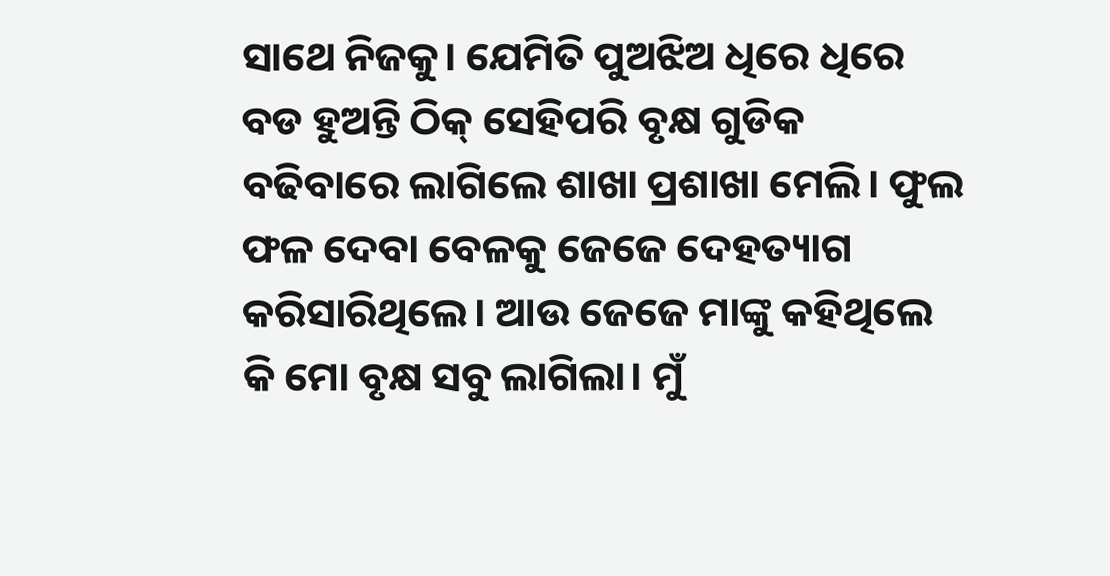ସାଥେ ନିଜକୁ। ଯେମିତି ପୁଅଝିଅ ଧିରେ ଧିରେ ବଡ ହୁଅନ୍ତି ଠିକ୍ ସେହିପରି ବୃକ୍ଷ ଗୁଡିକ ବଢିବାରେ ଲାଗିଲେ ଶାଖା ପ୍ରଶାଖା ମେଲି। ଫୁଲ ଫଳ ଦେବା ବେଳକୁ ଜେଜେ ଦେହତ୍ୟାଗ କରିସାରିଥିଲେ। ଆଉ ଜେଜେ ମାଙ୍କୁ କହିଥିଲେ କି ମୋ ବୃକ୍ଷ ସବୁ ଲାଗିଲା। ମୁଁ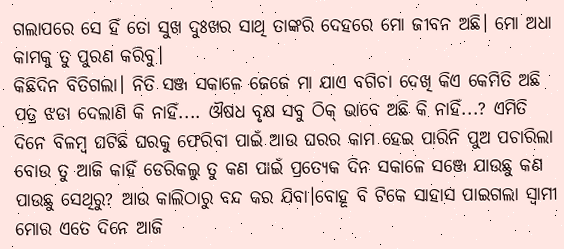ଗଲାପରେ ସେ ହିଁ ତୋ ସୁଖ ଦୁଃଖର ସାଥି ତାଙ୍କରି ଦେହରେ ମୋ ଜୀବନ ଅଛି। ମୋ ଅଧା କାମକୁ ତୁ ପୁରଣ କରିବୁ।
କିଛିଦିନ ବିତିଗଲା। ନିତି ସଞ୍ଜ ସକାଳେ ଜେଜେ ମା ଯାଏ ବଗିଚା ଦେଖି କିଏ କେମିତି ଅଛି ପତ୍ର ଝଡା ଦେଲାଣି କି ନାହିଁ.... ଔଷଧ ବୃକ୍ଷ ସବୁ ଠିକ୍ ଭାବେ ଅଛି କି ନାହିଁ...? ଏମିତି ଦିନେ ବିଳମ୍ବ ଘଟିଛି ଘରକୁ ଫେରିବା ପାଇଁ ଆଉ ଘରର କାମ ହେଇ ପାରିନି ପୁଅ ପଚାରିଲା ବୋଉ ତୁ ଆଜି କାହିଁ ଡେରିକଲୁ ତୁ କଣ ପାଇଁ ପ୍ରତ୍ୟେକ ଦିନ ସକାଳେ ସଞ୍ଜେ ଯାଉଛୁ କଣ ପାଉଛୁ ସେଥିରୁ? ଆଉ କାଲିଠାରୁ ବନ୍ଦ କର ଯିବା।ବୋହୂ ବି ଟିକେ ସାହାସ ପାଇଗଲା ସ୍ବାମୀ ମୋର ଏତେ ଦିନେ ଆଜି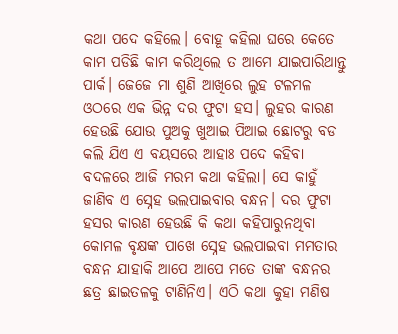କଥା ପଦେ କହିଲେ। ବୋହୂ କହିଲା ଘରେ କେତେ କାମ ପଡିଛି କାମ କରିଥିଲେ ତ ଆମେ ଯାଇପାରିଥାନ୍ତୁ ପାର୍କ। ଜେଜେ ମା ଶୁଣି ଆଖିରେ ଲୁହ ଟଳମଳ ଓଠରେ ଏକ ଭିନ୍ନ ଦର ଫୁଟା ହସ। ଲୁହର କାରଣ ହେଉଛି ଯୋଉ ପୁଅକୁ ଖୁଆଇ ପିଆଇ ଛୋଟରୁ ବଡ କଲି ଯିଏ ଏ ବୟସରେ ଆହାଃ ପଦେ କହିବା ବଦଳରେ ଆଜି ମରମ କଥା କହିଲା। ସେ କାହୁଁ ଜାଣିବ ଏ ସ୍ନେହ ଭଲପାଇବାର ବନ୍ଧନ। ଦର ଫୁଟା ହସର କାରଣ ହେଉଛି କି କଥା କହିପାରୁନଥିବା କୋମଳ ବୃକ୍ଷଙ୍କ ପାଖେ ସ୍ନେହ ଭଲପାଇବା ମମତାର ବନ୍ଧନ ଯାହାକି ଆପେ ଆପେ ମତେ ତାଙ୍କ ବନ୍ଧନର ଛତ୍ର ଛାଇତଳକୁ ଟାଣିନିଏ। ଏଠି କଥା କୁହା ମଣିଷ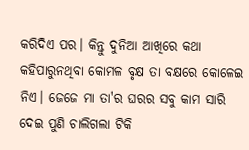କରିଦିଏ ପର। କିନ୍ତୁ ଦୁନିଆ ଆଖିରେ କଥା କହିପାରୁନଥିବା କୋମଳ ବୃକ୍ଷ ତା ବକ୍ଷରେ କୋଳେଇ ନିଏ। ଜେଜେ ମା ତା'ର ଘରର ସବୁ କାମ ସାରି ଦେଇ ପୁଣି ଚାଲିଗଲା ଟିକି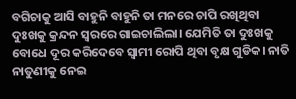ବଗିଚାକୁ ଆସି ବାହୁନି ବାହୁନି ତା ମନରେ ଚାପି ରଖିଥିବା ଦୁଃଖକୁ କ୍ରନ୍ଦନ ସ୍ବରରେ ଗାଇଚାଲିଲା। ଯେମିତି ତା ଦୁଃଖକୁ ବୋଧେ ଦୂର କରିଦେବେ ସ୍ବାମୀ ରୋପି ଥିବା ବୃକ୍ଷ ଗୁଡିକ। ନାତି ନାତୁଣୀକୁ ନେଇ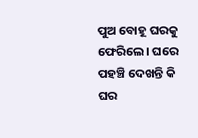ପୁଅ ବୋହୂ ଘରକୁ ଫେରିଲେ। ଘରେ ପହଞ୍ଚି ଦେଖନ୍ତି କି ଘର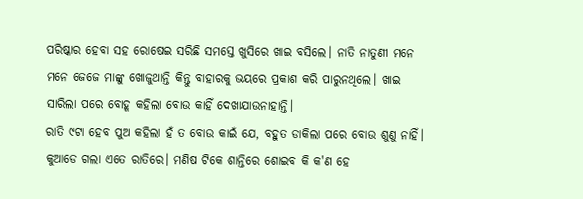ପରିଷ୍କାର ହେବା ସହ ରୋଷେଇ ସରିଛି ସମସ୍ତେ ଖୁସିରେ ଖାଇ ବସିଲେ। ନାତି ନାତୁଣୀ ମନେ ମନେ ଜେଜେ ମାଙ୍କୁ ଖୋଜୁଥାନ୍ତି କିନ୍ତୁ ବାହାରକୁ ଭୟରେ ପ୍ରକାଶ କରି ପାରୁନଥିଲେ। ଖାଇ ସାରିଲା ପରେ ବୋହୂ କହିଲା ବୋଉ କାହିଁ ଦେଖାଯାଉନାହାନ୍ତି।
ରାତି ୯ଟା ହେବ ପୁଅ କହିଲା ହଁ ତ ବୋଉ କାଇଁ ଯେ, ବହୁତ ଡାକିଲା ପରେ ବୋଉ ଶୁଣୁ ନାହିଁ। କୁଆଡେ ଗଲା ଏତେ ରାତିରେ। ମଣିଷ ଟିକେ ଶାନ୍ତିରେ ଶୋଇବ କି କ'ଣ ହେ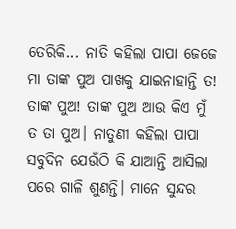ତେରିକି... ନାତି କହିଲା ପାପା ଜେଜେ ମା ତାଙ୍କ ପୁଅ ପାଖକୁ ଯାଇନାହାନ୍ତି ତ! ତାଙ୍କ ପୁଅ! ତାଙ୍କ ପୁଅ ଆଉ କିଏ ମୁଁ ତ ତା ପୁଅ। ନାତୁଣୀ କହିଲା ପାପା ସବୁଦିନ ଯେଉଁଠି କି ଯାଆନ୍ତି ଆସିଲା ପରେ ଗାଳି ଶୁଣନ୍ତି। ମାନେ ସୁନ୍ଦର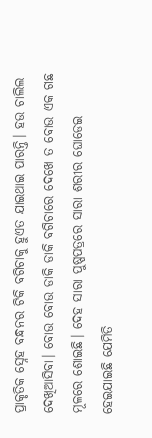ପ୍ରାକୃତିକ ସ୍ନେହ ବନ୍ଧନର ଟିକି ବଗିଚାକୁ ହୁଏତ ଯାଇଥାଇ ପାରନ୍ତି। ହଉ ଚାଲିଲ ଦେଖିଆସିବା। ବୋଉ ବୋଉ ଡାକି ଡାକି ବଗିଚାରେ ଦେଖେ ତ ବୋଉ ଏକ ଗଛ ମୂଳରେ ଶୋଇଛି। ଦେହ ସାରା ପୁଷ୍ପପତ୍ରରେ ସାରା ଶରୀର ଘୋଡେଇ ହେଇଯାଇଛି ଯେମିତି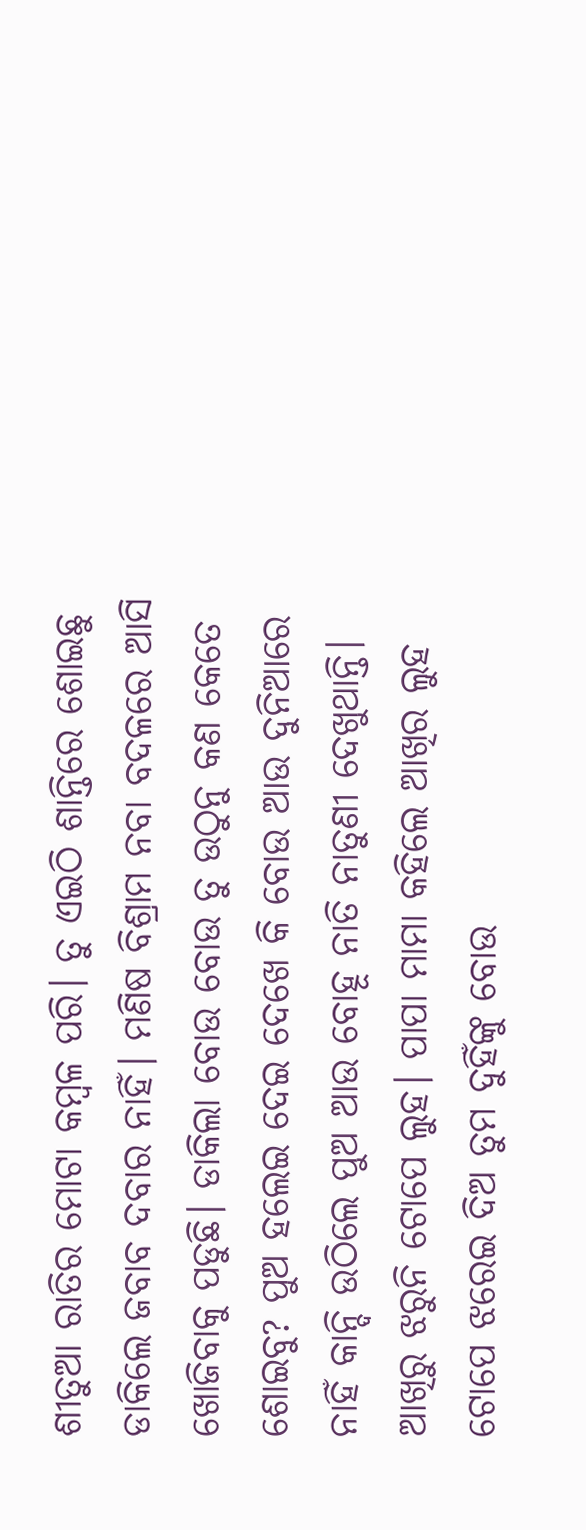ଶୀତୁଆ ରାତିର ମୋଟା କମ୍ବଳ ପରି। ତୁ ଏଇଠି ଶାନ୍ତିରେ ଶୋଇଛୁ ଡାକିଲେ ଜବାବ ଦବାର ନାହିଁ। ମଣିଷ ବିଶ୍ରାମ ନବା ବଦଳରେ ଆସି ଖୋଜିବାକୁ ପଡୁଛି। ଡାକିଲା ବୋଉ ବୋଉ ତୁ ଉଠୁନୁ କଣ କେତେ ଶୋଇବୁ? ପୁଅ ହଲେଇ ଦେଇ ଦେଖେ କି ବୋଉ ଆଉ ଦୁନିଆରେ ନାହିଁ କାନ୍ଦି ଉଠିଲେ ପୁଅ ଆଉ ବୋହୂ ନାତି ନାତୁଣୀ ଦେଖୁଥାନ୍ତି। ଆଖିରୁ ଝରୁନି ଟୋପେ ଲୁହ। ପାପା ମାମା କହିଲେ ଆଖିର ଲୁହ ଟୋପେ ଝରେଇ ଦିଅ ତୁମ ଦୁହିଁଙ୍କୁ ବୋଉ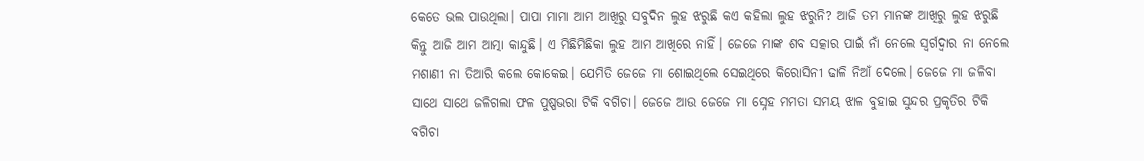କେତେ ଭଲ ପାଉଥିଲା। ପାପା ମାମା ଆମ ଆଖିରୁ ସବୁଦିନ ଲୁହ ଝରୁଛି କଏ କହିଲା ଲୁହ ଝରୁନି? ଆଜି ତମ ମାନଙ୍କ ଆଖିରୁ ଲୁହ ଝରୁଛି କିନ୍ତୁ ଆଜି ଆମ ଆତ୍ମା କାନ୍ଦୁଛି। ଏ ମିଛିମିଛିକା ଲୁହ ଆମ ଆଖିରେ ନାହିଁ। ଜେଜେ ମାଙ୍କ ଶବ ସତ୍କାର ପାଇଁ ନାଁ ନେଲେ ସ୍ବର୍ଗଦ୍ବାର ନା ନେଲେ ମଶାଣୀ ନା ତିଆରି କଲେ କୋକେଇ। ଯେମିତି ଜେଜେ ମା ଶୋଇଥିଲେ ସେଇଥିରେ କିରୋସିନୀ ଢାଳି ନିଆଁ ଦେଲେ। ଜେଜେ ମା ଜଳିବା ସାଥେ ସାଥେ ଜଳିଗଲା ଫଳ ପୁଷ୍ପଭରା ଟିକି ବଗିଚା। ଜେଜେ ଆଉ ଜେଜେ ମା ସ୍ନେହ ମମତା ସମୟ ଝାଳ ବୁହାଇ ସୁନ୍ଦର ପ୍ରକୃତିର ଟିକି ବଗିଚା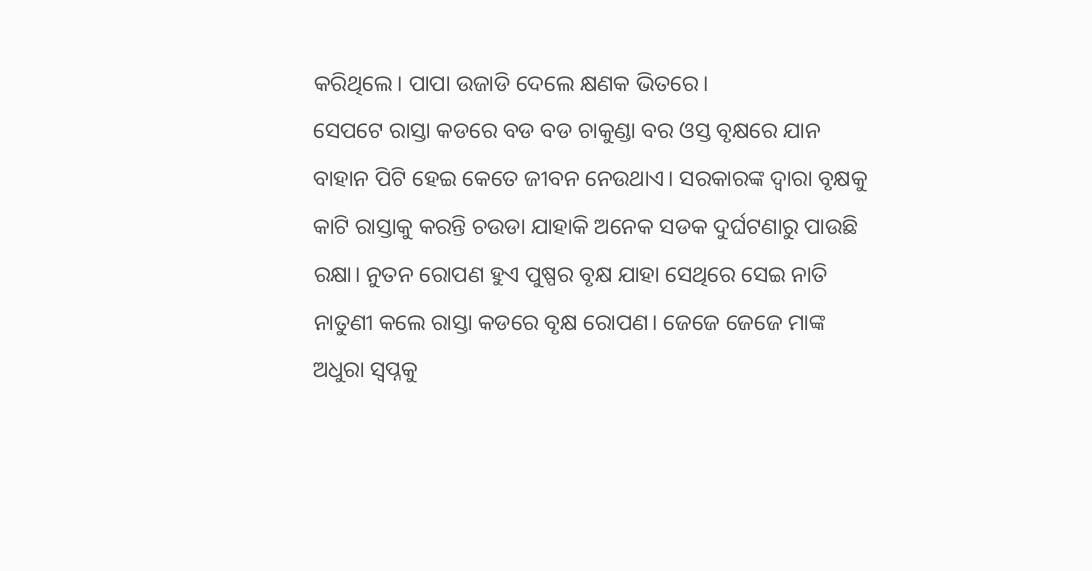କରିଥିଲେ। ପାପା ଉଜାଡି ଦେଲେ କ୍ଷଣକ ଭିତରେ।
ସେପଟେ ରାସ୍ତା କଡରେ ବଡ ବଡ ଚାକୁଣ୍ଡା ବର ଓସ୍ତ ବୃକ୍ଷରେ ଯାନ ବାହାନ ପିଟି ହେଇ କେତେ ଜୀବନ ନେଉଥାଏ। ସରକାରଙ୍କ ଦ୍ବାରା ବୃକ୍ଷକୁ କାଟି ରାସ୍ତାକୁ କରନ୍ତି ଚଉଡା ଯାହାକି ଅନେକ ସଡକ ଦୁର୍ଘଟଣାରୁ ପାଉଛି ରକ୍ଷା। ନୁତନ ରୋପଣ ହୁଏ ପୁଷ୍ପର ବୃକ୍ଷ ଯାହା ସେଥିରେ ସେଇ ନାତି ନାତୁଣୀ କଲେ ରାସ୍ତା କଡରେ ବୃକ୍ଷ ରୋପଣ। ଜେଜେ ଜେଜେ ମାଙ୍କ ଅଧୁରା ସ୍ବପ୍ନକୁ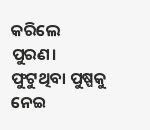କରିଲେ ପୁରଣ। ଫୁଟୁଥିବା ପୁଷ୍ପକୁ ନେଇ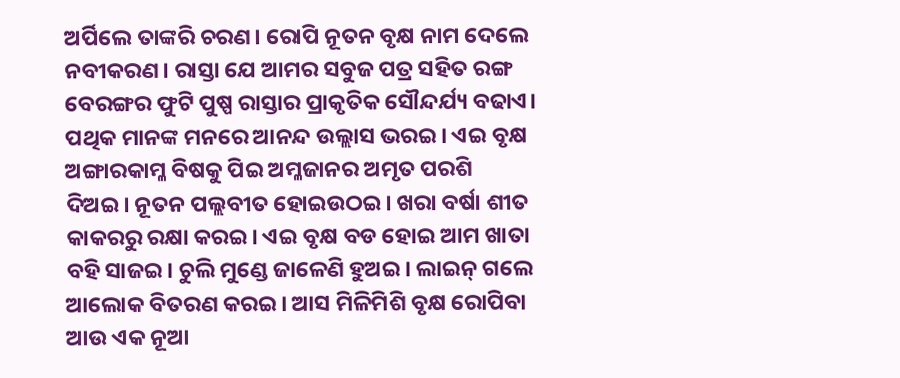ଅର୍ପିଲେ ତାଙ୍କରି ଚରଣ। ରୋପି ନୂତନ ବୃକ୍ଷ ନାମ ଦେଲେ ନବୀକରଣ। ରାସ୍ତା ଯେ ଆମର ସବୁଜ ପତ୍ର ସହିତ ରଙ୍ଗ ବେରଙ୍ଗର ଫୁଟି ପୁଷ୍ପ ରାସ୍ତାର ପ୍ରାକୃତିକ ସୌନ୍ଦର୍ଯ୍ୟ ବଢାଏ। ପଥିକ ମାନଙ୍କ ମନରେ ଆନନ୍ଦ ଉଲ୍ଲାସ ଭରଇ। ଏଇ ବୃକ୍ଷ ଅଙ୍ଗାରକାମ୍ଳ ବିଷକୁ ପିଇ ଅମ୍ଳଜାନର ଅମୃତ ପରଶି ଦିଅଇ। ନୂତନ ପଲ୍ଲବୀତ ହୋଇଉଠଇ। ଖରା ବର୍ଷା ଶୀତ କାକରରୁ ରକ୍ଷା କରଇ। ଏଇ ବୃକ୍ଷ ବଡ ହୋଇ ଆମ ଖାତା ବହି ସାଜଇ। ଚୁଲି ମୁଣ୍ଡେ ଜାଳେଣି ହୁଅଇ। ଲାଇନ୍ ଗଲେ ଆଲୋକ ବିତରଣ କରଇ। ଆସ ମିଳିମିଶି ବୃକ୍ଷ ରୋପିବା ଆଉ ଏକ ନୂଆ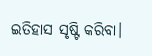ଇତିହାସ ସୃଷ୍ଟି କରିବା।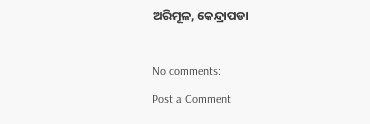ଅରିମୂଳ, କେନ୍ଦ୍ରାପଡା

No comments:
Post a Comment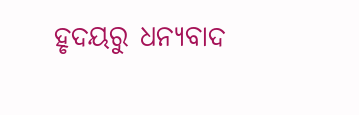ହୃଦୟରୁ ଧନ୍ୟବାଦ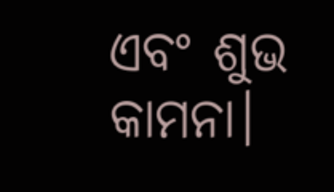ଏବଂ ଶୁଭ କାମନା।